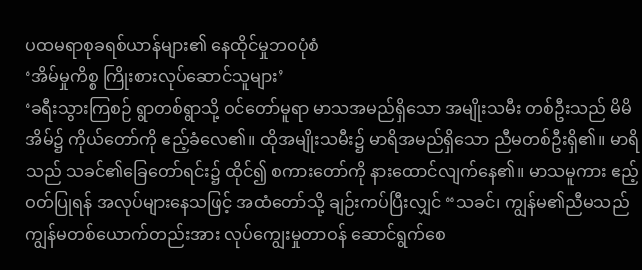ပထမရာစုခရစ်ယာန်များ၏ နေထိုင်မှုဘ၀ပုံစံ
‘အိမ်မှုကိစ္စ ကြိုးစားလုပ်ဆောင်သူများ’
‘ခရီးသွားကြစဉ် ရွာတစ်ရွာသို့ ဝင်တော်မူရာ မာသအမည်ရှိသော အမျိုးသမီး တစ်ဦးသည် မိမိအိမ်၌ ကိုယ်တော်ကို ဧည့်ခံလေ၏။ ထိုအမျိုးသမီး၌ မာရိအမည်ရှိသော ညီမတစ်ဦးရှိ၏။ မာရိသည် သခင်၏ခြေတော်ရင်း၌ ထိုင်၍ စကားတော်ကို နားထောင်လျက်နေ၏။ မာသမူကား ဧည့်ဝတ်ပြုရန် အလုပ်များနေသဖြင့် အထံတော်သို့ ချဉ်းကပ်ပြီးလျှင် “သခင်၊ ကျွန်မ၏ညီမသည် ကျွန်မတစ်ယောက်တည်းအား လုပ်ကျွေးမှုတာဝန် ဆောင်ရွက်စေ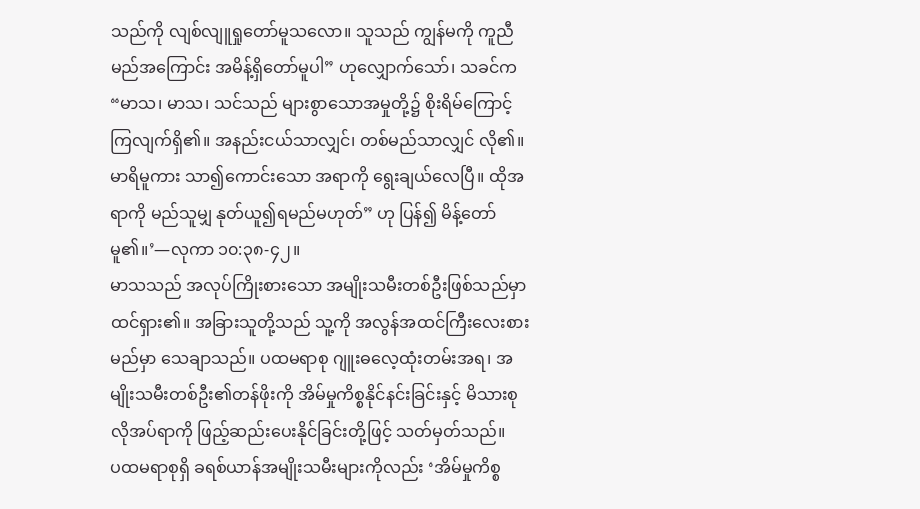သည်ကို လျစ်လျူရှုတော်မူသလော။ သူသည် ကျွန်မကို ကူညီမည်အကြောင်း အမိန့်ရှိတော်မူပါ” ဟုလျှောက်သော်၊ သခင်က “မာသ၊ မာသ၊ သင်သည် များစွာသောအမှုတို့၌ စိုးရိမ်ကြောင့်ကြလျက်ရှိ၏။ အနည်းငယ်သာလျှင်၊ တစ်မည်သာလျှင် လို၏။ မာရိမူကား သာ၍ကောင်းသော အရာကို ရွေးချယ်လေပြီ။ ထိုအရာကို မည်သူမျှ နုတ်ယူ၍ရမည်မဟုတ်” ဟု ပြန်၍ မိန့်တော်မူ၏။’—လုကာ ၁၀:၃၈-၄၂။
မာသသည် အလုပ်ကြိုးစားသော အမျိုးသမီးတစ်ဦးဖြစ်သည်မှာ ထင်ရှား၏။ အခြားသူတို့သည် သူ့ကို အလွန်အထင်ကြီးလေးစားမည်မှာ သေချာသည်။ ပထမရာစု ဂျူးဓလေ့ထုံးတမ်းအရ၊ အမျိုးသမီးတစ်ဦး၏တန်ဖိုးကို အိမ်မှုကိစ္စနိုင်နင်းခြင်းနှင့် မိသားစုလိုအပ်ရာကို ဖြည့်ဆည်းပေးနိုင်ခြင်းတို့ဖြင့် သတ်မှတ်သည်။
ပထမရာစုရှိ ခရစ်ယာန်အမျိုးသမီးများကိုလည်း ‘အိမ်မှုကိစ္စ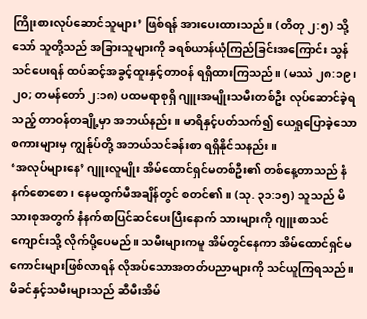ကြိုးစားလုပ်ဆောင်သူများ’ ဖြစ်ရန် အားပေးထားသည်။ (တိတု ၂:၅) သို့သော် သူတို့သည် အခြားသူများကို ခရစ်ယာန်ယုံကြည်ခြင်းအကြောင်း သွန်သင်ပေးရန် ထပ်ဆင့်အခွင့်ထူးနှင့်တာဝန် ရရှိထားကြသည်။ (မဿဲ ၂၈:၁၉၊ ၂၀; တမန်တော် ၂:၁၈) ပထမရာစုရှိ ဂျူးအမျိုးသမီးတစ်ဦး လုပ်ဆောင်ခဲ့ရသည့် တာဝန်တချို့မှာ အဘယ်နည်း။ မာရိနှင့်ပတ်သက်၍ ယေရှုပြောခဲ့သော စကားများမှ ကျွန်ုပ်တို့ အဘယ်သင်ခန်းစာ ရရှိနိုင်သနည်း။
‘အလုပ်များနေ’ ဂျူးလူမျိုး အိမ်ထောင်ရှင်မတစ်ဦး၏ တစ်နေ့တာသည် နံနက်စောစော၊ နေမထွက်မီအချိန်တွင် စတင်၏။ (သု. ၃၁:၁၅) သူသည် မိသားစုအတွက် နံနက်စာပြင်ဆင်ပေးပြီးနောက် သားများကို ဂျူးစာသင်ကျောင်းသို့ လိုက်ပို့ပေမည်။ သမီးများကမူ အိမ်တွင်နေကာ အိမ်ထောင်ရှင်မကောင်းများဖြစ်လာရန် လိုအပ်သောအတတ်ပညာများကို သင်ယူကြရသည်။
မိခင်နှင့်သမီးများသည် ဆီမီးအိမ်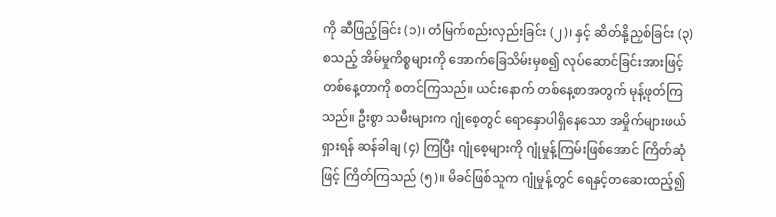ကို ဆီဖြည့်ခြင်း (၁)၊ တံမြက်စည်းလှည်းခြင်း (၂)၊ နှင့် ဆိတ်နို့ညှစ်ခြင်း (၃) စသည့် အိမ်မှုကိစ္စများကို အောက်ခြေသိမ်းမှစ၍ လုပ်ဆောင်ခြင်းအားဖြင့် တစ်နေ့တာကို စတင်ကြသည်။ ယင်းနောက် တစ်နေ့စာအတွက် မုန့်ဖုတ်ကြသည်။ ဦးစွာ သမီးများက ဂျုံစေ့တွင် ရောနှောပါရှိနေသော အမှိုက်များဖယ်ရှားရန် ဆန်ခါချ (၄) ကြပြီး ဂျုံစေ့များကို ဂျုံမှုန့်ကြမ်းဖြစ်အောင် ကြိတ်ဆုံဖြင့် ကြိတ်ကြသည် (၅)။ မိခင်ဖြစ်သူက ဂျုံမှုန့်တွင် ရေနှင့်တဆေးထည့်၍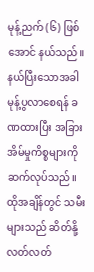မုန့်ညက် (၆) ဖြစ်အောင် နယ်သည်။ နယ်ပြီးသောအခါ မုန့်ပွလာစေရန် ခဏထားပြီး အခြားအိမ်မှုကိစ္စများကို ဆက်လုပ်သည်။ ထိုအချိန်တွင် သမီးများသည် ဆိတ်နို့လတ်လတ်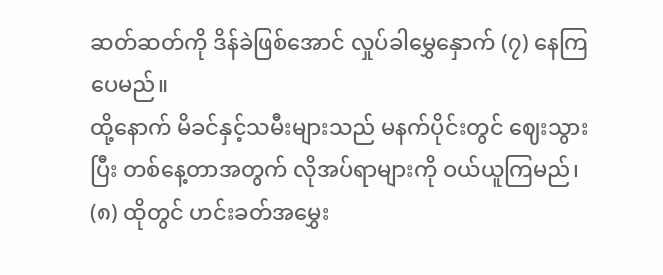ဆတ်ဆတ်ကို ဒိန်ခဲဖြစ်အောင် လှုပ်ခါမွှေနှောက် (၇) နေကြပေမည်။
ထို့နောက် မိခင်နှင့်သမီးများသည် မနက်ပိုင်းတွင် ဈေးသွားပြီး တစ်နေ့တာအတွက် လိုအပ်ရာများကို ဝယ်ယူကြမည်၊ (၈) ထိုတွင် ဟင်းခတ်အမွှေး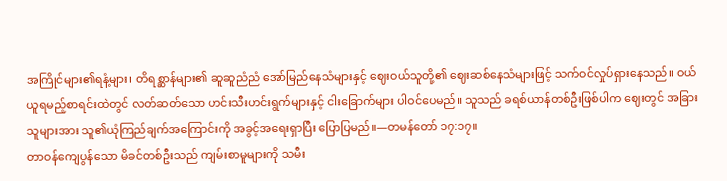အကြိုင်များ၏ရနံ့များ၊ တိရစ္ဆာန်များ၏ ဆူဆူညံညံ အော်မြည်နေသံများနှင့် ဈေးဝယ်သူတို့၏ ဈေးဆစ်နေသံများဖြင့် သက်ဝင်လှုပ်ရှားနေသည်။ ဝယ်ယူရမည့်စာရင်းထဲတွင် လတ်ဆတ်သော ဟင်းသီးဟင်းရွက်များနှင့် ငါးခြောက်များ ပါဝင်ပေမည်။ သူသည် ခရစ်ယာန်တစ်ဦးဖြစ်ပါက ဈေးတွင် အခြားသူများအား သူ၏ယုံကြည်ချက်အကြောင်းကို အခွင့်အရေးရှာပြီး ပြောပြမည်။—တမန်တော် ၁၇:၁၇။
တာဝန်ကျေပွန်သော မိခင်တစ်ဦးသည် ကျမ်းစာမူများကို သမီး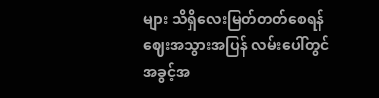များ သိရှိလေးမြတ်တတ်စေရန် ဈေးအသွားအပြန် လမ်းပေါ်တွင် အခွင့်အ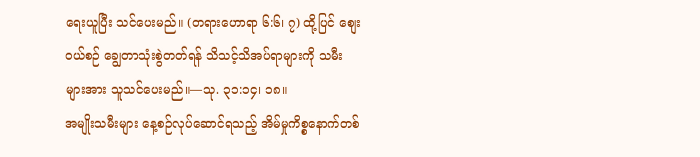ရေးယူပြီး သင်ပေးမည်။ (တရားဟောရာ ၆:၆၊ ၇) ထို့ပြင် စျေးဝယ်စဉ် ချွေတာသုံးစွဲတတ်ရန် သိသင့်သိအပ်ရာများကို သမီးများအား သူသင်ပေးမည်။—သု. ၃၁:၁၄၊ ၁၈။
အမျိုးသမီးများ နေ့စဉ်လုပ်ဆောင်ရသည့် အိမ်မှုကိစ္စနောက်တစ်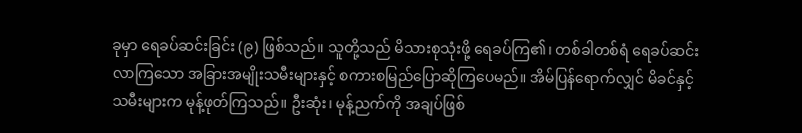ခုမှာ ရေခပ်ဆင်းခြင်း (၉) ဖြစ်သည်။ သူတို့သည် မိသားစုသုံးဖို့ ရေခပ်ကြ၏၊ တစ်ခါတစ်ရံ ရေခပ်ဆင်းလာကြသော အခြားအမျိုးသမီးများနှင့် စကားစမြည်ပြောဆိုကြပေမည်။ အိမ်ပြန်ရောက်လျှင် မိခင်နှင့်သမီးများက မုန့်ဖုတ်ကြသည်။ ဦးဆုံး၊ မုန့်ညက်ကို အချပ်ဖြစ်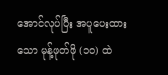အောင်လုပ်ပြီး အပူပေးထားသော မုန့်ဖုတ်ဖို (၁၀) ထဲ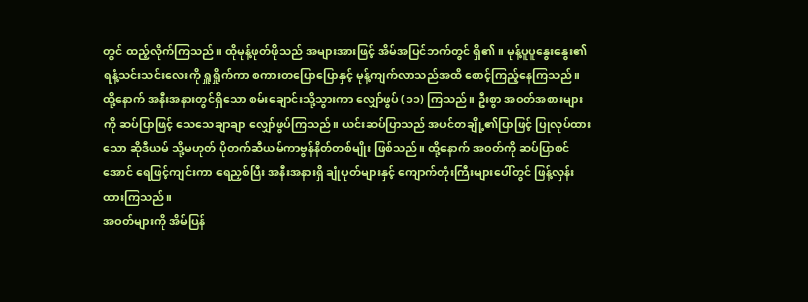တွင် ထည့်လိုက်ကြသည်။ ထိုမုန့်ဖုတ်ဖိုသည် အများအားဖြင့် အိမ်အပြင်ဘက်တွင် ရှိ၏။ မုန့်ပူပူနွေးနွေး၏ ရနံ့သင်းသင်းလေးကို ရှူရှိုက်ကာ စကားတပြောပြောနှင့် မုန့်ကျက်လာသည်အထိ စောင့်ကြည့်နေကြသည်။
ထို့နောက် အနီးအနားတွင်ရှိသော စမ်းချောင်းသို့သွားကာ လျှော်ဖွပ် (၁၁) ကြသည်။ ဦးစွာ အဝတ်အစားများကို ဆပ်ပြာဖြင့် သေသေချာချာ လျှော်ဖွပ်ကြသည်။ ယင်းဆပ်ပြာသည် အပင်တချို့၏ပြာဖြင့် ပြုလုပ်ထားသော ဆိုဒီယမ် သို့မဟုတ် ပိုတက်ဆီယမ်ကာဗွန်နိတ်တစ်မျိုး ဖြစ်သည်။ ထို့နောက် အဝတ်ကို ဆပ်ပြာစင်အောင် ရေဖြင့်ကျင်းကာ ရေညှစ်ပြီး အနီးအနားရှိ ချုံပုတ်များနှင့် ကျောက်တုံးကြီးများပေါ်တွင် ဖြန့်လှန်းထားကြသည်။
အဝတ်များကို အိမ်ပြန်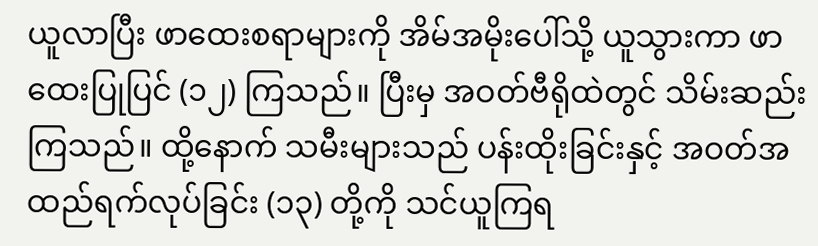ယူလာပြီး ဖာထေးစရာများကို အိမ်အမိုးပေါ်သို့ ယူသွားကာ ဖာထေးပြုပြင် (၁၂) ကြသည်။ ပြီးမှ အဝတ်ဗီရိုထဲတွင် သိမ်းဆည်းကြသည်။ ထို့နောက် သမီးများသည် ပန်းထိုးခြင်းနှင့် အဝတ်အထည်ရက်လုပ်ခြင်း (၁၃) တို့ကို သင်ယူကြရ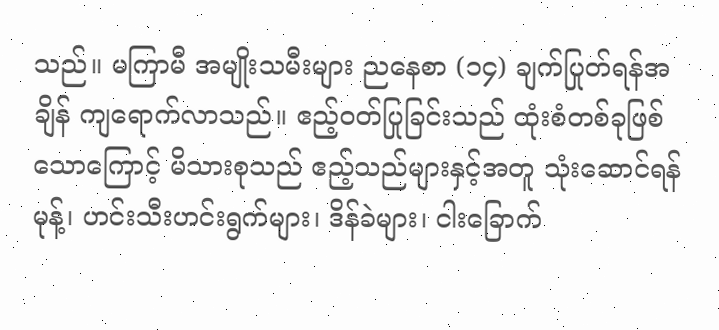သည်။ မကြာမီ အမျိုးသမီးများ ညနေစာ (၁၄) ချက်ပြုတ်ရန်အချိန် ကျရောက်လာသည်။ ဧည့်ဝတ်ပြုခြင်းသည် ထုံးစံတစ်ခုဖြစ်သောကြောင့် မိသားစုသည် ဧည့်သည်များနှင့်အတူ သုံးဆောင်ရန် မုန့်၊ ဟင်းသီးဟင်းရွက်များ၊ ဒိန်ခဲများ၊ ငါးခြောက်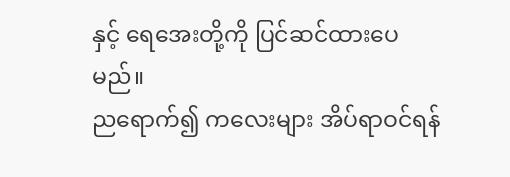နှင့် ရေအေးတို့ကို ပြင်ဆင်ထားပေမည်။
ညရောက်၍ ကလေးများ အိပ်ရာဝင်ရန်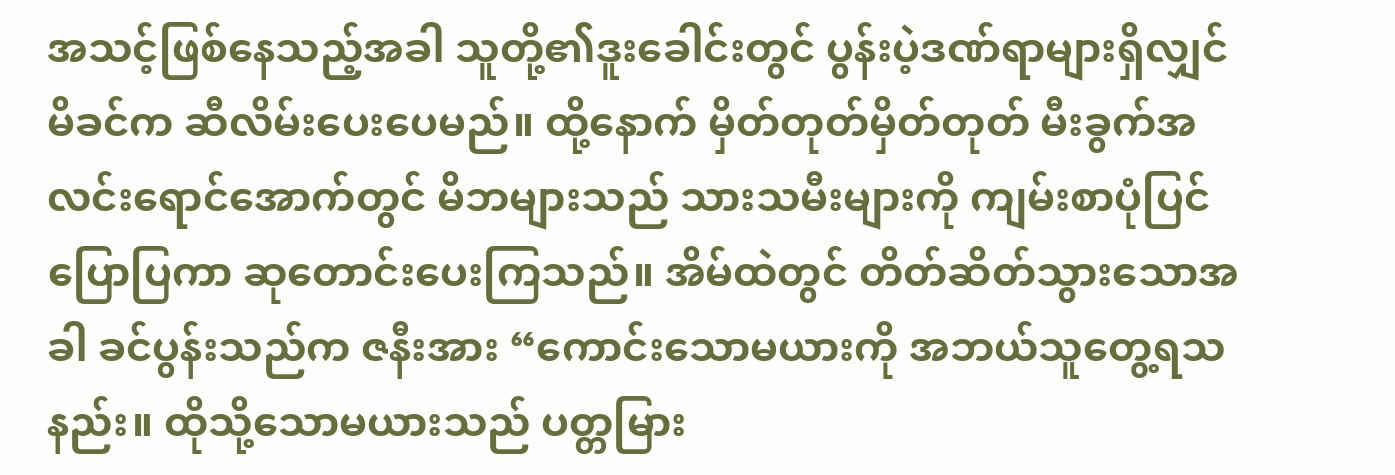အသင့်ဖြစ်နေသည့်အခါ သူတို့၏ဒူးခေါင်းတွင် ပွန်းပဲ့ဒဏ်ရာများရှိလျှင် မိခင်က ဆီလိမ်းပေးပေမည်။ ထို့နောက် မှိတ်တုတ်မှိတ်တုတ် မီးခွက်အလင်းရောင်အောက်တွင် မိဘများသည် သားသမီးများကို ကျမ်းစာပုံပြင်ပြောပြကာ ဆုတောင်းပေးကြသည်။ အိမ်ထဲတွင် တိတ်ဆိတ်သွားသောအခါ ခင်ပွန်းသည်က ဇနီးအား “ကောင်းသောမယားကို အဘယ်သူတွေ့ရသနည်း။ ထိုသို့သောမယားသည် ပတ္တမြား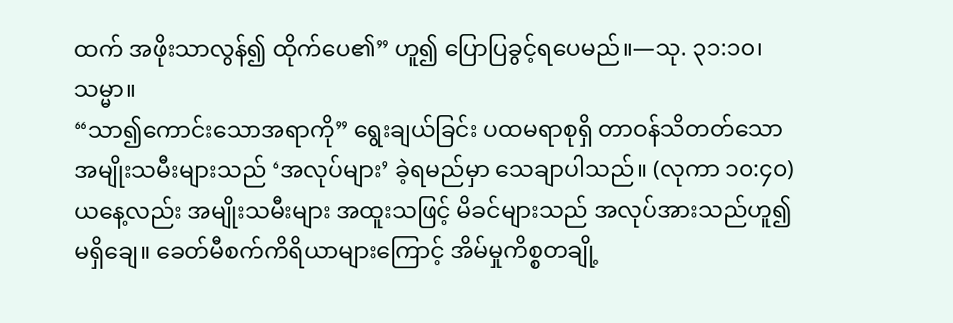ထက် အဖိုးသာလွန်၍ ထိုက်ပေ၏” ဟူ၍ ပြောပြခွင့်ရပေမည်။—သု. ၃၁:၁၀၊ သမ္မာ။
“သာ၍ကောင်းသောအရာကို” ရွေးချယ်ခြင်း ပထမရာစုရှိ တာဝန်သိတတ်သော အမျိုးသမီးများသည် ‘အလုပ်များ’ ခဲ့ရမည်မှာ သေချာပါသည်။ (လုကာ ၁၀:၄၀) ယနေ့လည်း အမျိုးသမီးများ အထူးသဖြင့် မိခင်များသည် အလုပ်အားသည်ဟူ၍ မရှိချေ။ ခေတ်မီစက်ကိရိယာများကြောင့် အိမ်မှုကိစ္စတချို့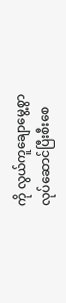ကို လွယ်ကူချောမွေ့စွာ လုပ်ဆောင်ပြီးစီးစေ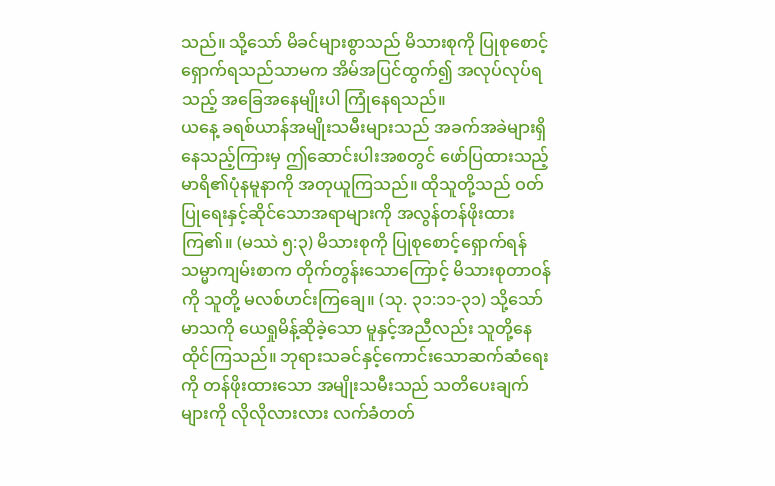သည်။ သို့သော် မိခင်များစွာသည် မိသားစုကို ပြုစုစောင့်ရှောက်ရသည်သာမက အိမ်အပြင်ထွက်၍ အလုပ်လုပ်ရသည့် အခြေအနေမျိုးပါ ကြုံနေရသည်။
ယနေ့ ခရစ်ယာန်အမျိုးသမီးများသည် အခက်အခဲများရှိနေသည့်ကြားမှ ဤဆောင်းပါးအစတွင် ဖော်ပြထားသည့် မာရိ၏ပုံနမူနာကို အတုယူကြသည်။ ထိုသူတို့သည် ဝတ်ပြုရေးနှင့်ဆိုင်သောအရာများကို အလွန်တန်ဖိုးထားကြ၏။ (မဿဲ ၅:၃) မိသားစုကို ပြုစုစောင့်ရှောက်ရန် သမ္မာကျမ်းစာက တိုက်တွန်းသောကြောင့် မိသားစုတာဝန်ကို သူတို့ မလစ်ဟင်းကြချေ။ (သု. ၃၁:၁၁-၃၁) သို့သော် မာသကို ယေရှုမိန့်ဆိုခဲ့သော မူနှင့်အညီလည်း သူတို့နေထိုင်ကြသည်။ ဘုရားသခင်နှင့်ကောင်းသောဆက်ဆံရေးကို တန်ဖိုးထားသော အမျိုးသမီးသည် သတိပေးချက်များကို လိုလိုလားလား လက်ခံတတ်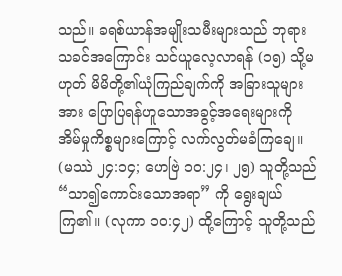သည်။ ခရစ်ယာန်အမျိုးသမီးများသည် ဘုရားသခင်အကြောင်း သင်ယူလေ့လာရန် (၁၅) သို့မဟုတ် မိမိတို့၏ယုံကြည်ချက်ကို အခြားသူများအား ပြောပြရန်ဟူသောအခွင့်အရေးများကို အိမ်မှုကိစ္စများကြောင့် လက်လွတ်မခံကြချေ။ (မဿဲ ၂၄:၁၄; ဟေဗြဲ ၁၀:၂၄၊ ၂၅) သူတို့သည် “သာ၍ကောင်းသောအရာ” ကို ရွေးချယ်ကြ၏။ (လုကာ ၁၀:၄၂) ထို့ကြောင့် သူတို့သည်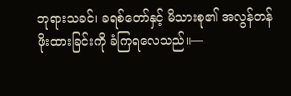ဘုရားသခင်၊ ခရစ်တော်နှင့် မိသားစု၏ အလွန်တန်ဖိုးထားခြင်းကို ခံကြရလေသည်။—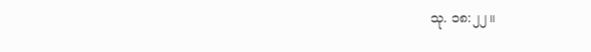သု. ၁၈:၂၂။